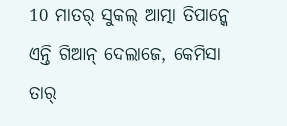10 ମାତର୍ ସୁକଲ୍ ଆତ୍ମା ତିପାନ୍କେ ଏନ୍ତି ଗିଆନ୍ ଦେଲାଜେ, କେମିସା ତାର୍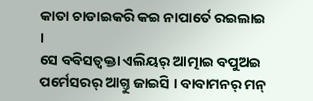କାତା ଚାଡାଇକରି କଇ ନାପାର୍ତେ ରଇଲାଇ ।
ସେ ବବିସତ୍ବକ୍ତା ଏଲିୟର୍ ଆତ୍ମାଇ ବପୁଅଇ ପର୍ମେସରର୍ ଆଗ୍ତୁ ଜାଇସି । ବାବାମନର୍ ମନ୍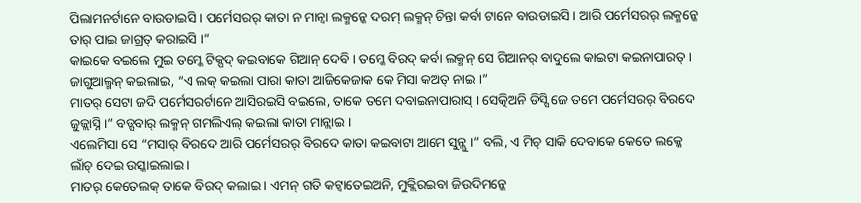ପିଲାମନର୍ଟାନେ ବାଉଡାଇସି । ପର୍ମେସରର୍ କାତା ନ ମାନ୍ବା ଲକ୍ମନ୍କେ ଦରମ୍ ଲକ୍ମନ୍ ଚିନ୍ତା କର୍ବା ଟାନେ ବାଉଡାଇସି । ଆରି ପର୍ମେସରର୍ ଲକ୍ମନ୍କେ ତାର୍ ପାଇ ଜାଗ୍ରତ୍ କରାଇସି ।”
କାଇକେ ବଇଲେ ମୁଇ ତମ୍କେ ଟିକ୍ପଦ୍ କଇବାକେ ଗିଆନ୍ ଦେବି । ତମ୍କେ ବିରଦ୍ କର୍ବା ଲକ୍ମନ୍ ସେ ଗିଆନର୍ ବାଦୁଲେ କାଇଟା କଇନାପାରତ୍ ।
ଜାଗୁଆଲ୍ମନ୍ କଇଲାଇ, “ଏ ଲକ୍ କଇଲା ପାରା କାତା ଆଜିକେଜାକ କେ ମିସା କଅତ୍ ନାଇ ।”
ମାତର୍ ସେଟା ଜଦି ପର୍ମେସରର୍ଟାନେ ଆସିରଇସି ବଇଲେ, ତାକେ ତମେ ଦବାଇନାପାରାସ୍ । ସେତ୍କିଅନି ଡିସ୍ସି ଜେ ତମେ ପର୍ମେସରର୍ ବିରଦେ ଜୁଜ୍ଲାସ୍ନି ।” ବଡ୍ସବାର୍ ଲକ୍ମନ୍ ଗମଲିଏଲ୍ କଇଲା କାତା ମାନ୍ଲାଇ ।
ଏଲେମିସା ସେ “ମସାର୍ ବିରଦେ ଆରି ପର୍ମେସରର୍ ବିରଦେ କାତା କଇବାଟା ଆମେ ସୁନ୍ଲୁ ।” ବଲି, ଏ ମିଚ୍ ସାକି ଦେବାକେ କେତେ ଲକ୍କେ ଲାଁଚ୍ ଦେଇ ଉସ୍କାଇଲାଇ ।
ମାତର୍ କେତେଲକ୍ ତାକେ ବିରଦ୍ କଲାଇ । ଏମନ୍ ଗତି କଟ୍ବାତେଇଅନି, ମୁକ୍ଲିରଇବା ଜିଉଦିମନ୍କେ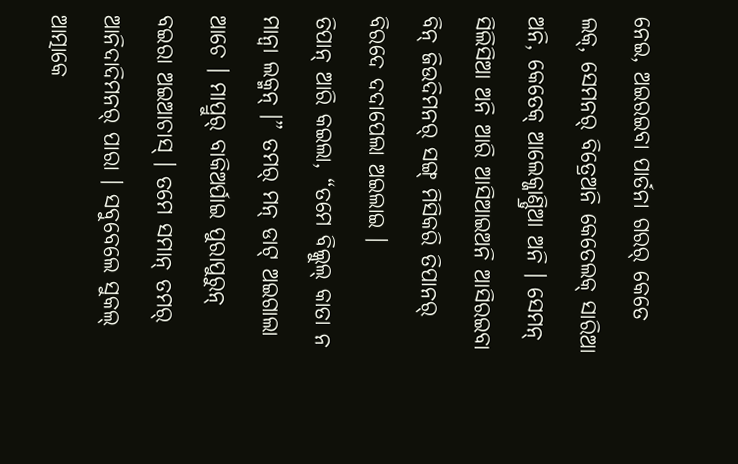ନେଇ, ଅଇରଇବା ପାର୍ତନା ଗରର୍ କେତେ ଲକ୍, ସେମନର୍ ବିତ୍ରେଅନି କେତେଲକ୍ ସାରିଆ ଅନି, କେତେକ୍ ଆଲେକ୍ଜାଣ୍ଡ୍ରିଆ ଅନି । ସେମନ୍ ସିଲିସିଆ ଅନି ଆରି ଆସିଆଇଅନି ଆସିରଇବା ବିନ୍ ଜିଉଦିମନର୍ ସଙ୍ଗ୍ ମିସିକରି ତିପାନର୍ ବିରଦେ ଦଦାପେଲା ଅଇଲାଇ ।
ତିପାନ୍ ଆରି କଇଲା, “ତମେ ବିଲ୍କୁଲ୍ କାତା ନ ମାନ୍ବା ଲକ୍ମନ୍ ।” ତମର୍ ମନ୍ ଡାଟ୍ ଅଇଗାଲା ଆଚେ । ମାପ୍ରୁର୍ ବାକିଅର୍ପାଇ ପୁରାପୁରୁନ୍ ବଇରା ଅଇଆଚାସ୍ । ତମେ ସମାନ୍ ତମର୍ ଆନିଦାଦିମନର୍ ପାରା । ସବୁବେଲେ ସୁକଲ୍ ଆତ୍ମାକେ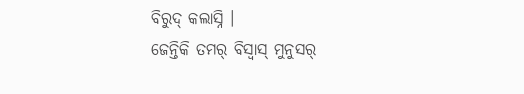ବିରୁଦ୍ କଲାସ୍ନି ।
ଜେନ୍ତିକି ତମର୍ ବିସ୍ବାସ୍ ମୁନୁସର୍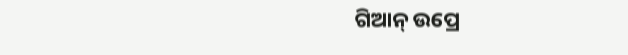ଗିଆନ୍ ଉପ୍ରେ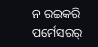ନ ରଇକରି ପର୍ମେସରର୍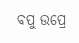ବପୁ ଉପ୍ରେ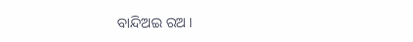ବାନ୍ଦିଅଇ ରଅ ।